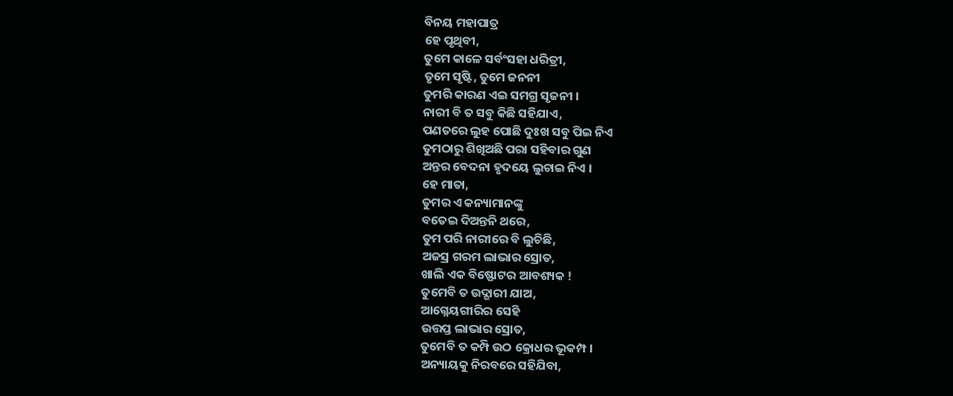ବିନୟ ମହାପାତ୍ର
ହେ ପୃଥିବୀ,
ତୁମେ କାଳେ ସର୍ବଂସହା ଧରିତ୍ରୀ,
ତୃମେ ସୃଷ୍ଟି, ତୁମେ ଜନନୀ
ତୁମରି କାରଣ ଏଇ ସମଗ୍ର ସୃଜନୀ ।
ନାରୀ ବି ତ ସବୁ କିଛି ସହିଯାଏ,
ପଣତରେ ଲୁହ ପୋଛି ଦୁଃଖ ସବୁ ପିଇ ନିଏ
ତୁମଠାରୁ ଶିଖିଅଛି ପରା ସହିବାର ଗୁଣ
ଅନ୍ତର ବେଦନା ହୃଦୟେ ଲୁଚାଇ ନିଏ ।
ହେ ମାତା,
ତୁମର ଏ କନ୍ୟାମାନଙ୍କୁ
ବତେଇ ଦିଅନ୍ତନି ଥରେ,
ତୁମ ପରି ନାରୀରେ ବି ଲୁଚିଛି,
ଅଜସ୍ର ଗରମ ଲାଭାର ସ୍ରୋତ,
ଖାଲି ଏକ ବିଷ୍ଫୋଟର ଆବଶ୍ୟକ !
ତୁମେବି ତ ଉଦ୍ଗାରୀ ଯାଅ,
ଆଗ୍ନେୟଗୀରିର ସେହି
ଉତ୍ତପ୍ତ ଲାଭାର ସ୍ରୋତ,
ତୁମେବି ତ କମ୍ପି ଉଠ କ୍ରୋଧର ଭୂକମ୍ପ ।
ଅନ୍ୟାୟକୁ ନିରବରେ ସହିଯିବା,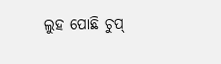ଲୁହ ପୋଛି ଚୁପ୍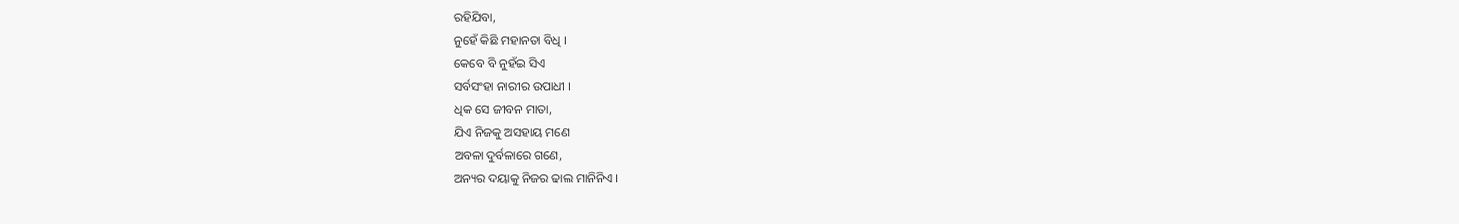ରହିଯିବା,
ନୁହେଁ କିଛି ମହାନତା ବିଧି ।
କେବେ ବି ନୁହଁଇ ସିଏ
ସର୍ବସଂହା ନାରୀର ଉପାଧୀ ।
ଧିକ ସେ ଜୀବନ ମାତା,
ଯିଏ ନିଜକୁ ଅସହାୟ ମଣେ
ଅବଳା ଦୁର୍ବଳାରେ ଗଣେ,
ଅନ୍ୟର ଦୟାକୁ ନିଜର ଢାଲ ମାନିନିଏ ।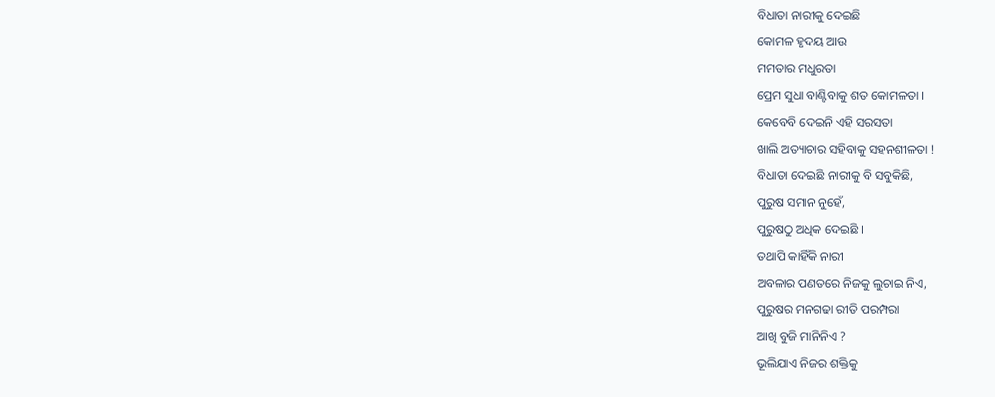ବିଧାତା ନାରୀକୁ ଦେଇଛି
କୋମଳ ହୃଦୟ ଆଉ
ମମତାର ମଧୁରତା
ପ୍ରେମ ସୁଧା ବାଣ୍ଟିବାକୁ ଶତ କୋମଳତା ।
କେବେବି ଦେଇନି ଏହି ସରସତା
ଖାଲି ଅତ୍ୟାଚାର ସହିବାକୁ ସହନଶୀଳତା !
ବିଧାତା ଦେଇଛି ନାରୀକୁ ବି ସବୁକିଛି,
ପୁରୁଷ ସମାନ ନୁହେଁ,
ପୁରୁଷଠୁ ଅଧିକ ଦେଇଛି ।
ତଥାପି କାହିଁକି ନାରୀ
ଅବଳାର ପଣତରେ ନିଜକୁ ଲୁଚାଇ ନିଏ,
ପୁରୁଷର ମନଗଢା ରୀତି ପରମ୍ପରା
ଆଖି ବୁଜି ମାନିନିଏ ?
ଭୂଲିଯାଏ ନିଜର ଶକ୍ତିକୁ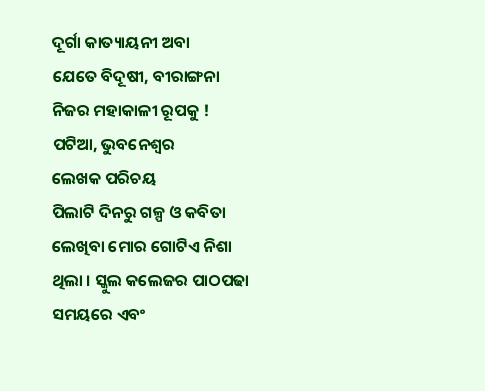ଦୂର୍ଗା କାତ୍ୟାୟନୀ ଅବା
ଯେତେ ବିଦୂଷୀ, ବୀରାଙ୍ଗନା
ନିଜର ମହାକାଳୀ ରୂପକୁ !
ପଟିଆ, ଭୁବନେଶ୍ୱର
ଲେଖକ ପରିଚୟ
ପିଲାଟି ଦିନରୁ ଗଳ୍ପ ଓ କବିତା ଲେଖିବା ମୋର ଗୋଟିଏ ନିଶା ଥିଲା । ସ୍କୁଲ କଲେଜର ପାଠପଢା ସମୟରେ ଏବଂ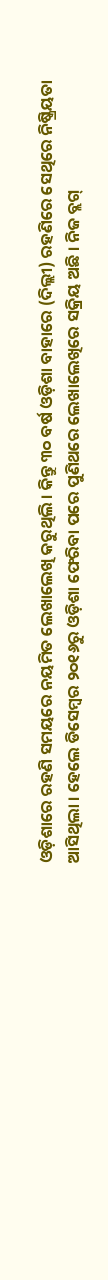ଓଡ଼ିଶାରେ ରହଣି ସମୟରେ ନୟମିତ ଲେଖାଲେଖି କରୁଥିଲି । କିନ୍ତୁ ୩୦ ବର୍ଷ ଓଡ଼ିଶା ବାହାରେ (ଦିଲ୍ଲୀ) ରହଣିରେ ସେଥିରେ ନିଷ୍କ୍ରିୟତା ଆସିଥିଲା । ହେଲେ ଡିସେମ୍ବର ୨୦୧୬ରୁ ଓଡ଼ିଶା ଫେରିବା ପରେ ପୁଣିଥରେ ଲେଖାଲେଖିରେ ସକ୍ରିୟ ଅଛି । ନିଜ ବ୍ଲଗ୍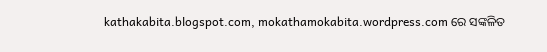kathakabita.blogspot.com, mokathamokabita.wordpress.com ରେ ସଙ୍କଳିତ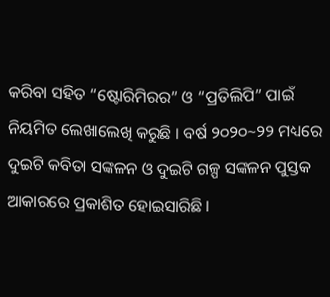କରିବା ସହିତ “ଷ୍ଟୋରିମିରର” ଓ “ପ୍ରତିଲିପି” ପାଇଁ ନିୟମିତ ଲେଖାଲେଖି କରୁଛି । ବର୍ଷ ୨୦୨୦~୨୨ ମଧ୍ୟରେ ଦୁଇଟି କବିତା ସଙ୍କଳନ ଓ ଦୁଇଟି ଗଳ୍ପ ସଙ୍କଳନ ପୁସ୍ତକ ଆକାରରେ ପ୍ରକାଶିତ ହୋଇସାରିଛି ।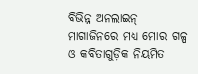ବିଭିନ୍ନ ଅନଲାଇନ୍ ମାଗାଜିନରେ ମଧ୍ୟ ମୋର ଗଳ୍ପ ଓ କବିତାଗୁଡ଼ିକ ନିୟମିତ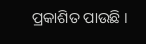ପ୍ରକାଶିତ ପାଉଛି ।